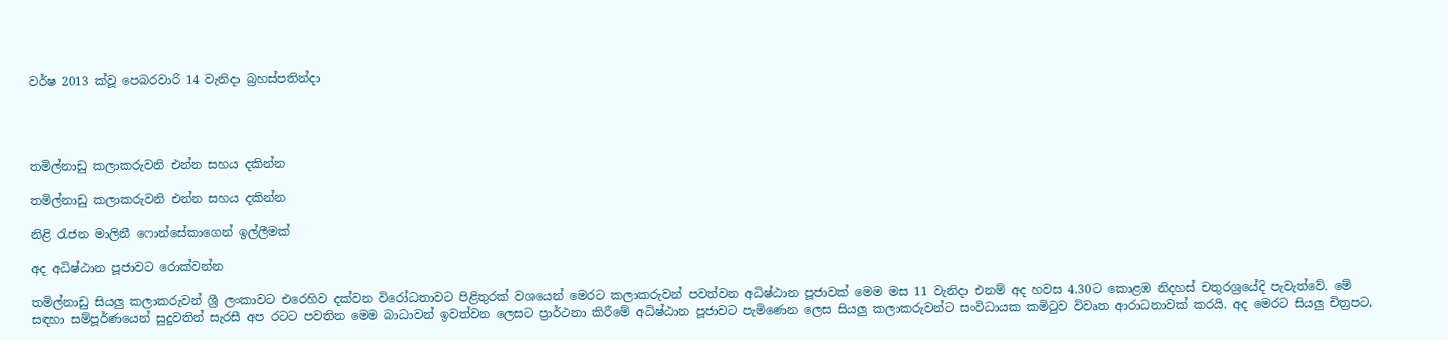වර්ෂ 2013 ක්වූ පෙබරවාරි 14 වැනිදා බ්‍රහස්පතින්දා




තමිල්නාඩු කලාකරුවනි එන්න ‍‍සහය දකින්න

තමිල්නාඩු කලාකරුවනි එන්න ‍‍සහය දකින්න

නිළි රැජන මාලිනී ෆොන්සේකාගෙන් ඉල්ලීමක්

අද අධිෂ්ඨාන පූජාවට රොක්වන්න

තමිල්නාඩු සියලු කලාකරුවන් ශ්‍රී ලංකාවට එරෙහිව දක්වන විරෝධතාවට පිළිතුරක් වශයෙන් මෙරට කලාකරුවන් පවත්වන අධිෂ්ඨාන පූජාවක් මෙම මස 11 වැනිදා එනම් අද හවස 4.30ට කොළඹ නිදහස් චතුරශ්‍රයේදි පැවැත්වේ. මේ සඳහා සම්පූර්ණයෙන් සුදුවතින් සැරසී අප රටට පවතින මෙම බාධාවන් ඉවත්වන ලෙසට ප්‍රාර්ථනා කිරීමේ අධිෂ්ඨාන පූජාවට පැමිණෙන ලෙස සියලු කලාකරුවන්ට සංවිධායක කමිටුව විවෘත ආරාධනාවක් කරයි. අද මෙරට සියලු චිත්‍රපට,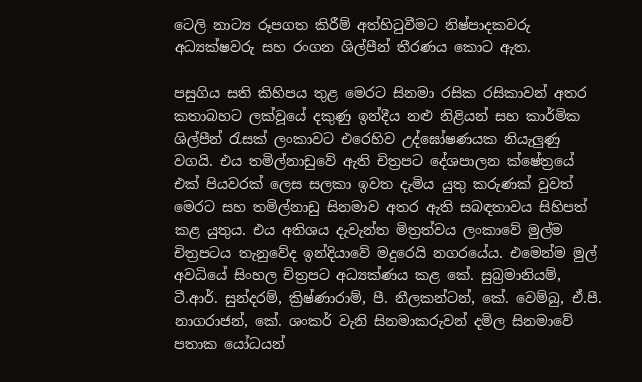ටෙලි නාට්‍ය රූපගත කිරීම් අත්හිටුවීමට නිෂ්පාදකවරු අධ්‍යක්ෂවරු සහ රංගන ශිල්පීන් තීරණය කොට ඇත.

පසුගිය සති කිහිපය තුළ මෙරට සිනමා රසික රසිකාවන් අතර කතාබහට ලක්වූයේ දකුණු ඉන්දීය නළු නිළියන් සහ කාර්මික ශිල්පීන් රැසක් ලංකාවට එරෙහිව උද්ඝෝෂණයක නියැලුණු වගයි. එය තමිල්නාඩුවේ ඇති චිත්‍රපට දේශපාලන ක්ෂේත්‍රයේ එක් පියවරක් ලෙස සලකා ඉවත දැමිය යුතු කරුණක් වුවත් මෙරට සහ තමිල්නාඩු සිනමාව අතර ඇති සබඳතාවය සිහිපත් කළ යුතුය. එය අතිශය දැවැන්ත මිත්‍රත්වය ලංකාවේ මුල්ම චිත්‍රපටය තැනුවේද ඉන්දියාවේ මදුරෙයි නගරයේය. එමෙන්ම මුල් අවධියේ සිංහල චිත්‍රපට අධ්‍යක්ණය කළ කේ. සුබ්‍රමානියම්, ටී.ආර්. සුන්දරම්, ක්‍රිෂ්ණාරාම්, පී. නීලකන්ටන්, කේ. වෙම්බු, ඒ.පී. නාගරාජන්, කේ. ශංකර් වැනි සිනමාකරුවන් දමිල සිනමාවේ පතාක යෝධයන්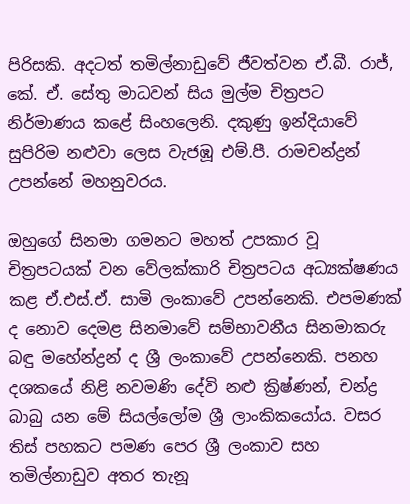පිරිසකි. අදටත් තමිල්නාඩුවේ ජීවත්වන ඒ.බී. රාජ්, කේ. ඒ. සේතු මාධවන් සිය මුල්ම චිත්‍රපට නිර්මාණය කළේ සිංහලෙනි. දකුණු ඉන්දියාවේ සුපිරිම නළුවා ලෙස වැජඹූ එම්.පී. රාමචන්ද්‍රන් උපන්නේ මහනුවරය.

ඔහුගේ සිනමා ගමනට මහත් උපකාර වූ චිත්‍රපටයක් වන වේලක්කාරි චිත්‍රපටය අධ්‍යක්ෂණය කළ ඒ.එස්.ඒ. සාමි ලංකාවේ උපන්නෙකි. එපමණක් ද නොව දෙමළ සිනමාවේ සම්භාවනීය සිනමාකරු බඳු මහේන්ද්‍රන් ද ශ්‍රී ලංකාවේ උපන්නෙකි. පනහ දශකයේ නිළි නවමණි දේවි නළු ක්‍රිෂ්ණන්, චන්ද්‍ර බාබු යන මේ සියල්ලෝම ශ්‍රී ලාංකිකයෝය. වසර තිස් පහකට පමණ පෙර ශ්‍රී ලංකාව සහ තමිල්නාඩුව අතර තැනූ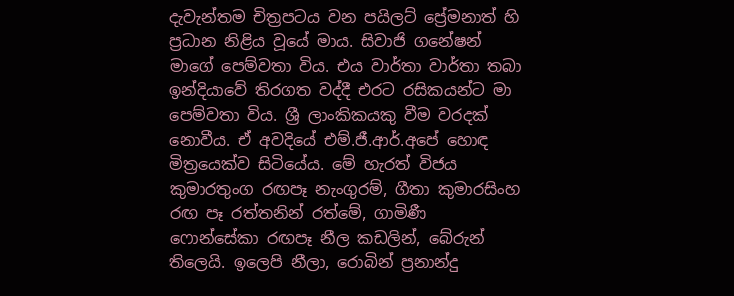දැවැන්තම චිත්‍රපටය වන පයිලට් ප්‍රේමනාත් හි ප්‍රධාන නිළිය වූයේ මාය. සිවාජි ගනේෂන් මාගේ පෙම්වතා විය. එය වාර්තා වාර්තා තබා ඉන්දියාවේ තිරගත වද්දී එරට රසිකයන්ට මා පෙම්වතා විය. ශ්‍රී ලාංකිකයකු වීම වරදක් නොවීය. ඒ අවදියේ එම්.ජී.ආර්.අපේ හොඳ මිත්‍රයෙක්ව සිටියේය. මේ හැරත් විජය කුමාරතුංග රඟපෑ නැංගුරම්, ගීතා කුමාරසිංහ රඟ පෑ රත්තනින් රත්මේ, ගාමිණී ෆොන්සේකා රඟපෑ නීල කඩලින්, බේරුන් තිලෙයි. ඉලෙපි නීලා, රොබින් ප්‍රනාන්දු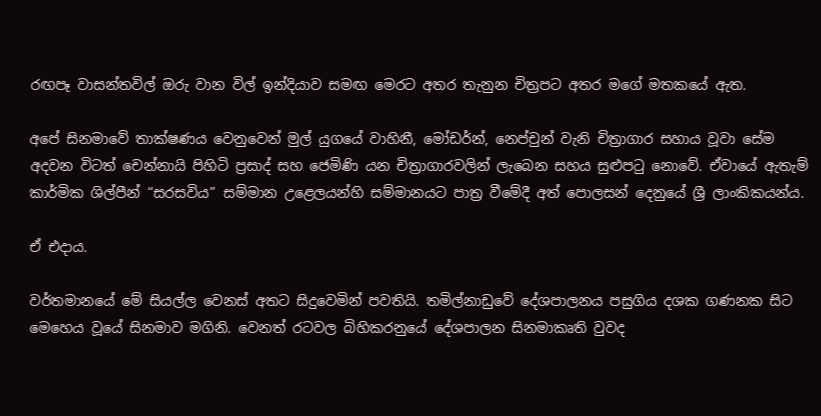රඟපෑ වාසන්තවිල් ඔරු වාන විල් ඉන්දියාව සමඟ මෙරට අතර තැනුන චිත්‍රපට අතර මගේ මතකයේ ඇත.

අපේ සිනමාවේ තාක්ෂණය වෙනුවෙන් මුල් යුගයේ වාහිනී, මෝඩර්න්, නෙප්චුන් වැනි චිත්‍රාගාර සහාය වූවා සේම අදවන විටත් චෙන්නායි පිහිටි ප්‍රසාද් සහ ජෙමිණි යන චිත්‍රාගාරවලින් ලැබෙන සහය සුළුපටු නොවේ. ඒවායේ ඇතැම් කාර්මික ශිල්පීන් “සරසවිය” සම්මාන උළෙලයන්හි සම්මානයට පාත්‍ර වීමේදී අත් පොලසන් දෙනුයේ ශ්‍රී ලාංකිකයන්ය.

ඒ එදාය.

වර්තමානයේ මේ සියල්ල වෙනස් අතට සිදුවෙමින් පවතියි. තමිල්නාඩුවේ දේශපාලනය පසුගිය දශක ගණනක සිට මෙහෙය වූයේ සිනමාව මගිනි. වෙනත් රටවල බිහිකරනුයේ දේශපාලන සිනමාකෘති වුවද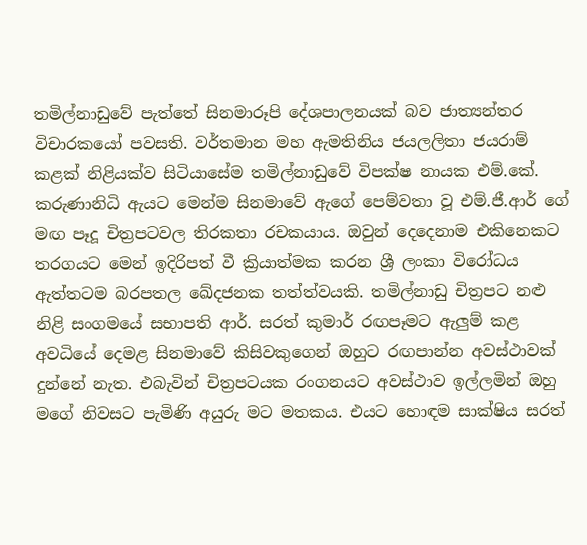තමිල්නාඩුවේ පැත්තේ සිනමාරූපි දේශපාලනයක් බව ජාත්‍යන්තර විචාරකයෝ පවසති. වර්තමාන මහ ඇමතිනිය ජයලලිතා ජයරාම් කළක් නිළියක්ව සිටියාසේම තමිල්නාඩුවේ විපක්ෂ නායක එම්.කේ. කරුණානිධි ඇයට මෙන්ම සිනමාවේ ඇගේ පෙම්වතා වූ එම්.ජී.ආර් ගේ මඟ පෑදූ චිත්‍රපටවල තිරකතා රචකයාය. ඔවුන් දෙදෙනාම එකිනෙකට තරගයට මෙන් ඉදිරිපත් වී ක්‍රියාත්මක කරන ශ්‍රී ලංකා විරෝධය ඇත්තටම බරපතල ඛේදජනක තත්ත්වයකි. තමිල්නාඩු චිත්‍රපට නළු නිළි සංගමයේ සභාපති ආර්. සරත් කුමාර් රඟපෑමට ඇලුම් කළ අවධියේ දෙමළ සිනමාවේ කිසිවකුගෙන් ඔහුට රඟපාන්න අවස්ථාවක් දුන්නේ නැත. එබැවින් චිත්‍රපටයක රංගනයට අවස්ථාව ඉල්ලමින් ඔහු මගේ නිවසට පැමිණි අයුරු මට මතකය. එයට හොඳම සාක්ෂිය සරත්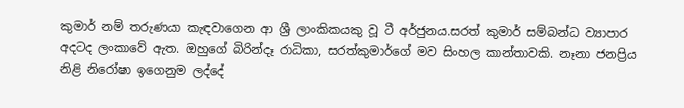කුමාර් නම් තරුණයා කැඳවාගෙන ආ ශ්‍රී ලාංකිකයකු වූ ටී අර්ජුනය.සරත් කුමාර් සම්බන්ධ ව්‍යාපාර අදටද ලංකාවේ ඇත. ඔහුගේ බිරින්දෑ රාධිකා, සරත්කුමාර්ගේ මව සිංහල කාන්තාවකි. නෑනා ජනප්‍රිය නිළි නිරෝෂා ඉගෙනුම ලද්දේ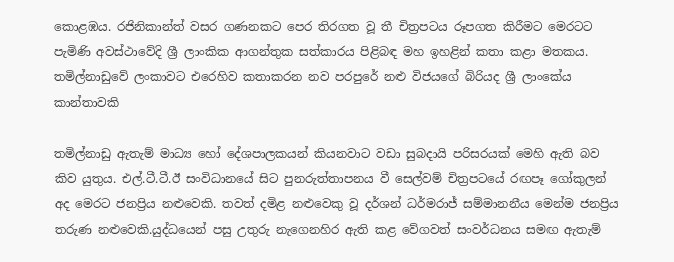කොළඹය. රජිනිකාන්ත් වසර ගණනකට පෙර තිරගත වූ තී චිත්‍රපටය රූපගත කිරීමට මෙරටට පැමිණි අවස්ථාවේදි ශ්‍රී ලාංකික ආගන්තුක සත්කාරය පිළිබඳ මහ ඉහළින් කතා කළා මතකය. තමිල්නාඩුවේ ලංකාවට එරෙහිව කතාකරන නව පරපුරේ නළු විජයගේ බිරියද ශ්‍රී ලාංකේය කාන්තාවකි

තමිල්නාඩු ඇතැම් මාධ්‍ය හෝ දේශපාලකයන් කියනවාට වඩා සුබදායි පරිසරයක් මෙහි ඇති බව කිව යුතුය. එල්.ටී.ටී.ඊ සංවිධානයේ සිට පුනරුත්තාපනය වී සෙල්වම් චිත්‍රපටයේ රඟපෑ ගෝකුලන් අද මෙරට ජනප්‍රිය නළුවෙකි. තවත් දමිළ නළුවෙකු වූ දර්ශන් ධර්මරාජ් සම්මානනීය මෙන්ම ජනප්‍රිය තරුණ නළුවෙකි.යුද්ධයෙන් පසු උතුරු නැගෙනහිර ඇති කළ වේගවත් සංවර්ධනය සමඟ ඇතැම්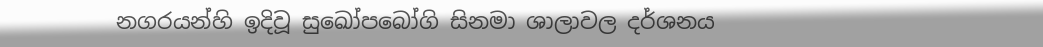නගරයන්හි ඉදිවූ සුඛෝපබෝගි සිනමා ශාලාවල දර්ශනය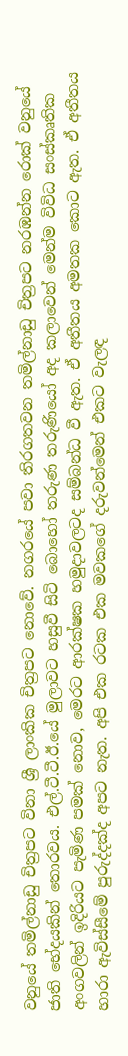වනුයේ තමිල්නාඩු චිත්‍රපට විනා ශ්‍රී ලාංකික චිත්‍රපට නොවේ. නගරයේ පවා තිරගතවන තමිල්නාඩු චිත්‍රපට නරඹන්න රොක් වනුයේ ජාති භේදයකින් තොරවය. එල්.ටී.ටී.ඊ.යේ මුලාවට හසුවී සිටි බොහෝ තරුණ තරුණියෝ අද කලාවෙන් මෙන්ම විවිධ සංස්කෘතික අංගවලින් ඉදිරියට පැමිණ පමක් නොව, මෙරට ආරක්ෂක හමුදාවලටද සම්බන්ධ වී ඇත. ඒ අතීතය අමතක කොට ඇත. ඒ අතීතය හාරා ඇවිස්සීමේ පුරුද්දක්ද අපට නැත. අපි එක රටක එක මවකගේ දරුවන්මෙන් එකට වැලඳ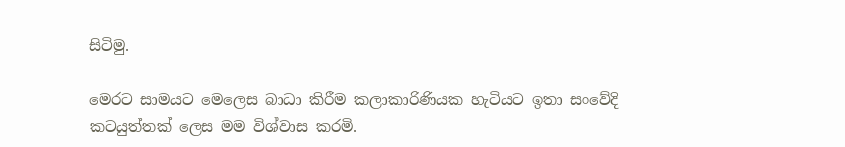සිටිමු.

මෙරට සාමයට මෙලෙස බාධා කිරීම කලාකාරිණියක හැටියට ඉතා සංවේදි කටයුත්තක් ලෙස මම විශ්වාස කරමි.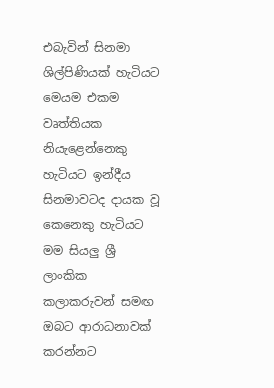එබැවින් සිනමා ශිල්පිණියක් හැටියට මෙයම එකම වෘත්තියක නියැළෙන්නෙකු හැටියට ඉන්දීය සිනමාවටද දායක වූ කෙනෙකු හැටියට මම සියලු ශ්‍රී ලාංකික කලාකරුවන් සමඟ ඔබට ආරාධනාවක් කරන්නට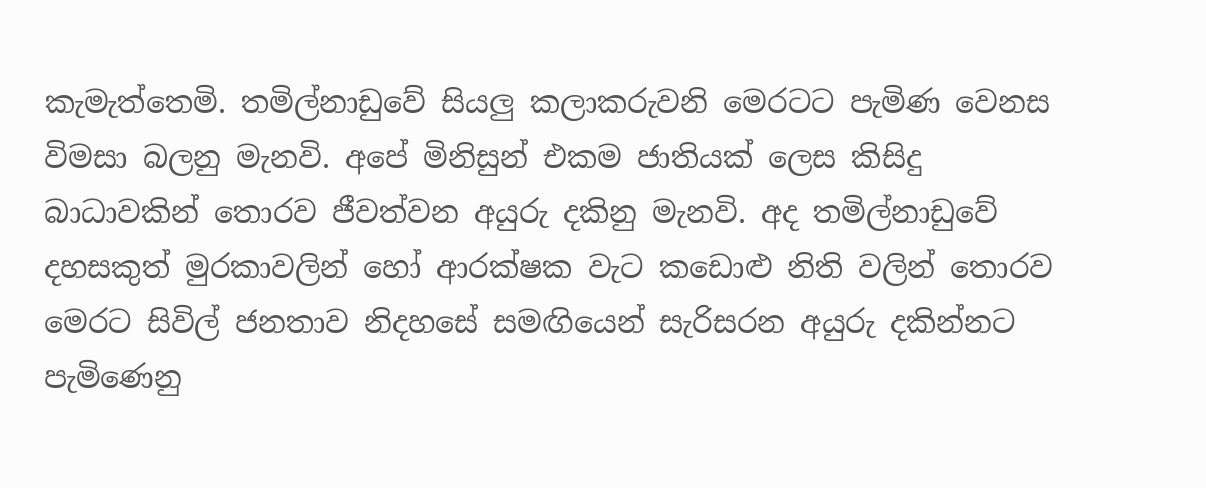කැමැත්තෙමි. තමිල්නාඩුවේ සියලු කලාකරුවනි මෙරටට පැමිණ වෙනස විමසා බලනු මැනවි. අපේ මිනිසුන් එකම ජාතියක් ලෙස කිසිදු බාධාවකින් තොරව ජීවත්වන අයුරු දකිනු මැනවි. අද තමිල්නාඩුවේ දහසකුත් මුරකාවලින් හෝ ආරක්ෂක වැට කඩොළු නිති වලින් තොරව මෙරට සිවිල් ජනතාව නිදහසේ සමඟියෙන් සැරිසරන අයුරු දකින්නට පැමිණෙනු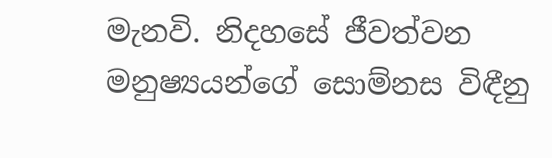මැනවි. නිදහසේ ජීවත්වන මනුෂ්‍යයන්ගේ සොම්නස විඳීනු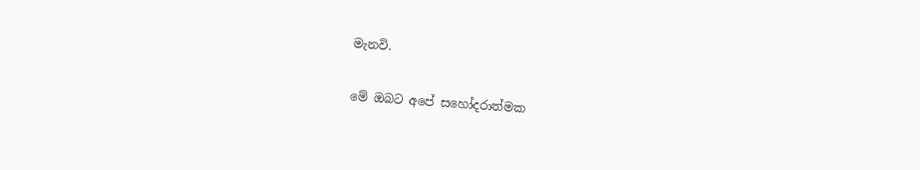මැනවි.

මේ ඔබට අපේ සහෝදරාත්මක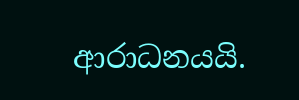ආරාධනයයි.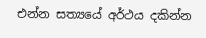එන්න සත්‍යයේ අර්ථය දකින්න